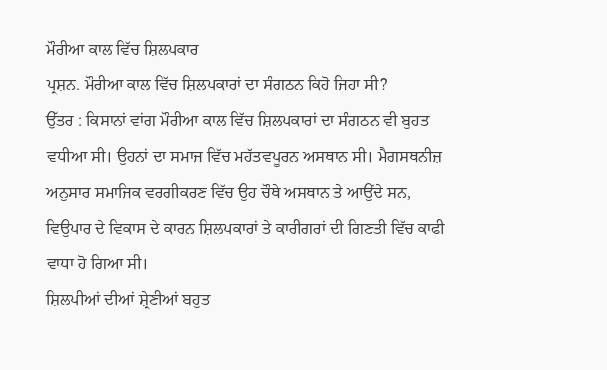ਮੌਰੀਆ ਕਾਲ ਵਿੱਚ ਸ਼ਿਲਪਕਾਰ
ਪ੍ਰਸ਼ਨ. ਮੌਰੀਆ ਕਾਲ ਵਿੱਚ ਸ਼ਿਲਪਕਾਰਾਂ ਦਾ ਸੰਗਠਨ ਕਿਹੋ ਜਿਹਾ ਸੀ?
ਉੱਤਰ : ਕਿਸਾਨਾਂ ਵਾਂਗ ਮੌਰੀਆ ਕਾਲ ਵਿੱਚ ਸ਼ਿਲਪਕਾਰਾਂ ਦਾ ਸੰਗਠਨ ਵੀ ਬੁਹਤ ਵਧੀਆ ਸੀ। ਉਹਨਾਂ ਦਾ ਸਮਾਜ ਵਿੱਚ ਮਹੱਤਵਪੂਰਨ ਅਸਥਾਨ ਸੀ। ਮੈਗਸਥਨੀਜ਼ ਅਨੁਸਾਰ ਸਮਾਜਿਕ ਵਰਗੀਕਰਣ ਵਿੱਚ ਉਹ ਚੌਥੇ ਅਸਥਾਨ ਤੇ ਆਉਂਦੇ ਸਨ, ਵਿਉਪਾਰ ਦੇ ਵਿਕਾਸ ਦੇ ਕਾਰਨ ਸ਼ਿਲਪਕਾਰਾਂ ਤੇ ਕਾਰੀਗਰਾਂ ਦੀ ਗਿਣਤੀ ਵਿੱਚ ਕਾਫੀ ਵਾਧਾ ਹੋ ਗਿਆ ਸੀ।
ਸ਼ਿਲਪੀਆਂ ਦੀਆਂ ਸ਼੍ਰੇਣੀਆਂ ਬਹੁਤ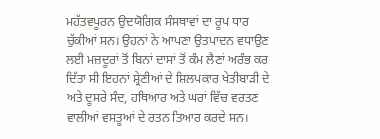ਮਹੱਤਵਪੂਰਨ ਉਦਯੋਗਿਕ ਸੰਸਥਾਵਾਂ ਦਾ ਰੂਪ ਧਾਰ ਚੁੱਕੀਆਂ ਸਨ। ਉਹਨਾਂ ਨੇ ਆਪਣਾ ਉਤਪਾਦਨ ਵਧਾਉਣ ਲਈ ਮਜ਼ਦੂਰਾਂ ਤੋਂ ਬਿਨਾਂ ਦਾਸਾਂ ਤੋਂ ਕੰਮ ਲੈਣਾਂ ਅਰੰਭ ਕਰ ਦਿੱਤਾ ਸੀ ਇਹਨਾਂ ਸ਼੍ਰੇਣੀਆਂ ਦੇ ਸ਼ਿਲਪਕਾਰ ਖੇਤੀਬਾੜੀ ਦੇ ਅਤੇ ਦੂਸਰੇ ਸੰਦ, ਹਥਿਆਰ ਅਤੇ ਘਰਾਂ ਵਿੱਚ ਵਰਤਣ ਵਾਲੀਆਂ ਵਸਤੂਆਂ ਦੇ ਰਤਨ ਤਿਆਰ ਕਰਦੇ ਸਨ।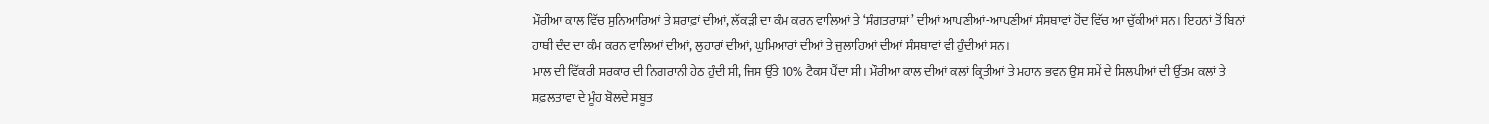ਮੌਰੀਆ ਕਾਲ ਵਿੱਚ ਸੁਨਿਆਰਿਆਂ ਤੇ ਸ਼ਰਾਫ਼ਾਂ ਦੀਆਂ, ਲੱਕੜੀ ਦਾ ਕੰਮ ਕਰਨ ਵਾਲਿਆਂ ਤੇ ‘ਸੰਗਤਰਾਸ਼ਾਂ’ ਦੀਆਂ ਆਪਣੀਆਂ-ਆਪਣੀਆਂ ਸੰਸਥਾਵਾਂ ਹੋਂਦ ਵਿੱਚ ਆ ਚੁੱਕੀਆਂ ਸਨ। ਇਹਨਾਂ ਤੋਂ ਬਿਨਾਂ ਹਾਥੀ ਦੰਦ ਦਾ ਕੰਮ ਕਰਨ ਵਾਲਿਆਂ ਦੀਆਂ, ਲੁਹਾਰਾਂ ਦੀਆਂ, ਘੁਮਿਆਰਾਂ ਦੀਆਂ ਤੇ ਜੁਲਾਹਿਆਂ ਦੀਆਂ ਸੰਸਥਾਵਾਂ ਵੀ ਹੁੰਦੀਆਂ ਸਨ।
ਮਾਲ ਦੀ ਵਿੱਕਰੀ ਸਰਕਾਰ ਦੀ ਨਿਗਰਾਨੀ ਹੇਠ ਹੁੰਦੀ ਸੀ, ਜਿਸ ਉੱਤੇ 10% ਟੈਕਸ ਪੈਂਦਾ ਸੀ। ਮੌਰੀਆ ਕਾਲ ਦੀਆਂ ਕਲਾਂ ਕ੍ਰਿਤੀਆਂ ਤੇ ਮਹਾਨ ਭਵਨ ਉਸ ਸਮੇਂ ਦੇ ਸਿਲਪੀਆਂ ਦੀ ਉੱਤਮ ਕਲਾਂ ਤੇ ਸ਼ਫ਼ਲਤਾਵਾ ਦੇ ਮੂੰਹ ਬੋਲਦੇ ਸਬੂਤ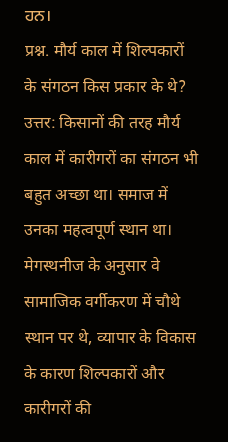ਹਨ।
प्रश्न. मौर्य काल में शिल्पकारों के संगठन किस प्रकार के थे?
उत्तर: किसानों की तरह मौर्य काल में कारीगरों का संगठन भी बहुत अच्छा था। समाज में उनका महत्वपूर्ण स्थान था। मेगस्थनीज के अनुसार वे सामाजिक वर्गीकरण में चौथे स्थान पर थे, व्यापार के विकास के कारण शिल्पकारों और कारीगरों की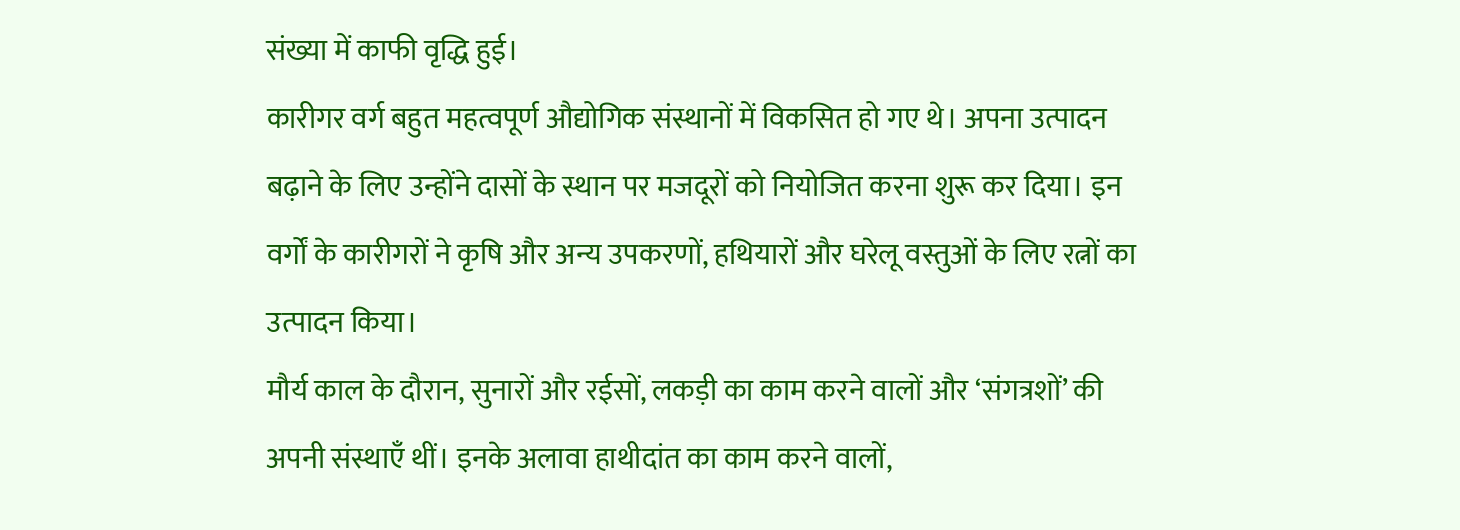संख्या में काफी वृद्धि हुई।
कारीगर वर्ग बहुत महत्वपूर्ण औद्योगिक संस्थानों में विकसित हो गए थे। अपना उत्पादन बढ़ाने के लिए उन्होंने दासों के स्थान पर मजदूरों को नियोजित करना शुरू कर दिया। इन वर्गों के कारीगरों ने कृषि और अन्य उपकरणों, हथियारों और घरेलू वस्तुओं के लिए रत्नों का उत्पादन किया।
मौर्य काल के दौरान, सुनारों और रईसों, लकड़ी का काम करने वालों और ‘संगत्रशों’ की अपनी संस्थाएँ थीं। इनके अलावा हाथीदांत का काम करने वालों,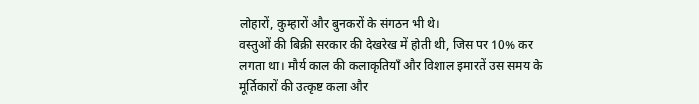लोहारों, कुम्हारों और बुनकरों के संगठन भी थे।
वस्तुओं की बिक्री सरकार की देखरेख में होती थी, जिस पर 10% कर लगता था। मौर्य काल की कलाकृतियाँ और विशाल इमारतें उस समय के मूर्तिकारों की उत्कृष्ट कला और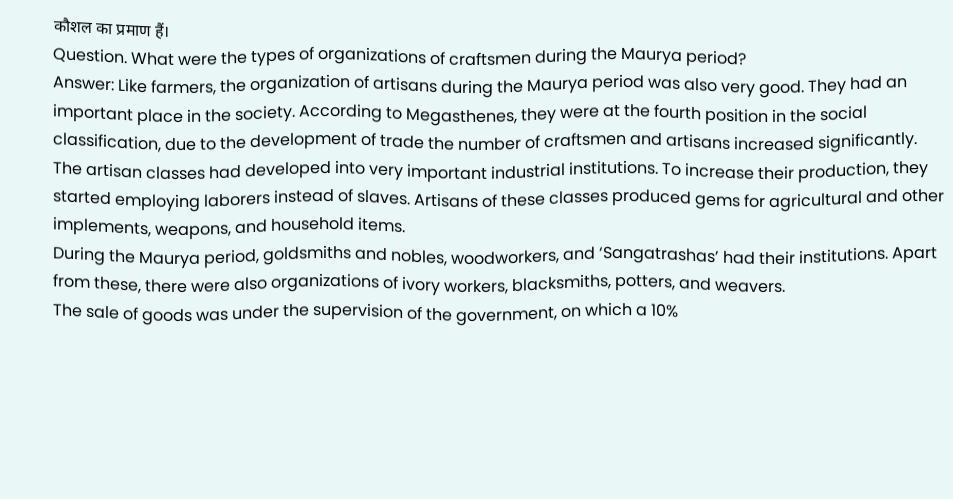कौशल का प्रमाण हैं।
Question. What were the types of organizations of craftsmen during the Maurya period?
Answer: Like farmers, the organization of artisans during the Maurya period was also very good. They had an important place in the society. According to Megasthenes, they were at the fourth position in the social classification, due to the development of trade the number of craftsmen and artisans increased significantly.
The artisan classes had developed into very important industrial institutions. To increase their production, they started employing laborers instead of slaves. Artisans of these classes produced gems for agricultural and other implements, weapons, and household items.
During the Maurya period, goldsmiths and nobles, woodworkers, and ‘Sangatrashas’ had their institutions. Apart from these, there were also organizations of ivory workers, blacksmiths, potters, and weavers.
The sale of goods was under the supervision of the government, on which a 10%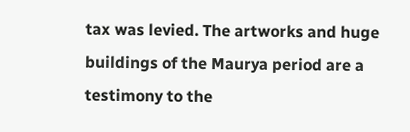tax was levied. The artworks and huge buildings of the Maurya period are a testimony to the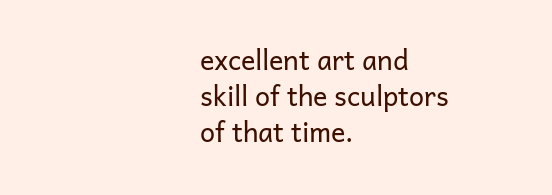excellent art and skill of the sculptors of that time.